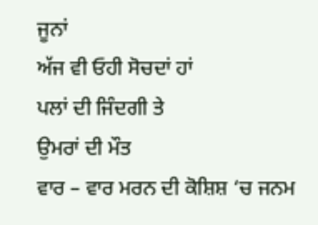ਜੂਨਾਂ
ਅੱਜ ਵੀ ਓਹੀ ਸੋਚਦਾਂ ਹਾਂ
ਪਲਾਂ ਦੀ ਜਿੰਦਗੀ ਤੇ
ਉਮਰਾਂ ਦੀ ਮੌਤ
ਵਾਰ – ਵਾਰ ਮਰਨ ਦੀ ਕੋਸ਼ਿਸ਼ ‘ਚ ਜਨਮ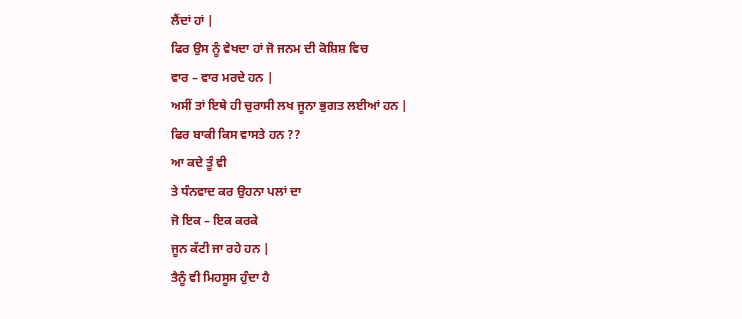ਲੈਂਦਾਂ ਹਾਂ |
ਫਿਰ ਉਸ ਨੂੰ ਵੇਖਦਾ ਹਾਂ ਜੋ ਜਨਮ ਦੀ ਕੋਸ਼ਿਸ਼ ਵਿਚ
ਵਾਰ – ਵਾਰ ਮਰਦੇ ਹਨ |
ਅਸੀਂ ਤਾਂ ਇਥੇ ਹੀ ਚੁਰਾਸੀ ਲਖ ਜੂਨਾ ਭੁਗਤ ਲਈਆਂ ਹਨ |
ਫਿਰ ਬਾਕੀ ਕਿਸ ਵਾਸਤੇ ਹਨ ??
ਆ ਕਦੇ ਤੂੰ ਵੀ
ਤੇ ਧੰਨਵਾਦ ਕਰ ਉਹਨਾ ਪਲਾਂ ਦਾ
ਜੋ ਇਕ – ਇਕ ਕਰਕੇ
ਜੂਨ ਕੱਟੀ ਜਾ ਰਹੇ ਹਨ |
ਤੈਨੂੰ ਵੀ ਮਿਹਸੂਸ ਹੁੰਦਾ ਹੈ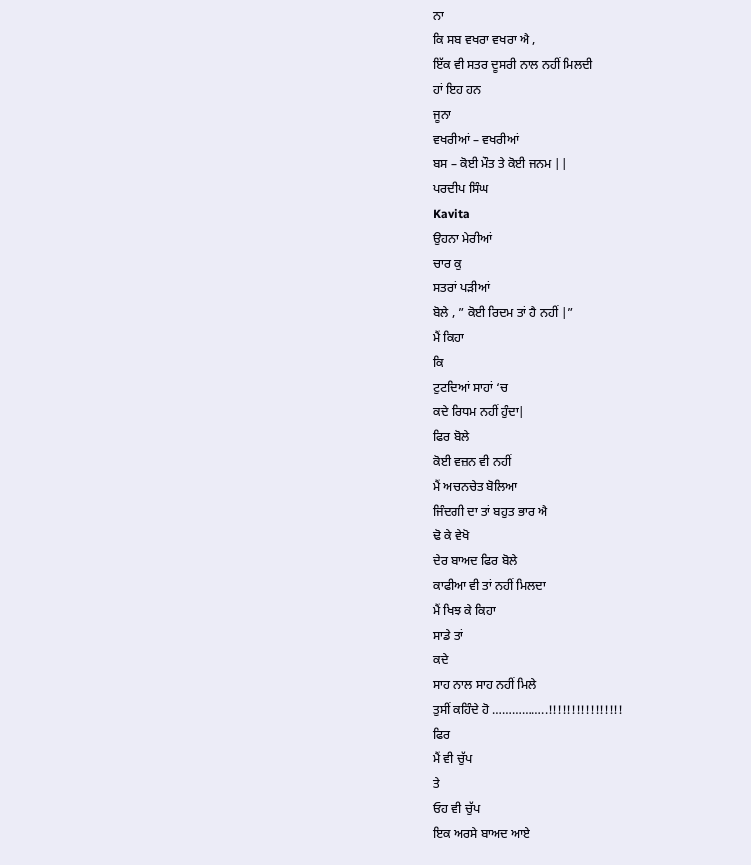ਨਾ
ਕਿ ਸਬ ਵਖਰਾ ਵਖਰਾ ਐ ,
ਇੱਕ ਵੀ ਸਤਰ ਦੂਸਰੀ ਨਾਲ ਨਹੀਂ ਮਿਲਦੀ
ਹਾਂ ਇਹ ਹਨ
ਜੂਨਾ
ਵਖਰੀਆਂ – ਵਖਰੀਆਂ
ਬਸ – ਕੋਈ ਮੌਤ ਤੇ ਕੋਈ ਜਨਮ ||
ਪਰਦੀਪ ਸਿੰਘ
Kavita
ਉਹਨਾ ਮੇਰੀਆਂ
ਚਾਰ ਕੁ
ਸਤਰਾਂ ਪੜੀਆਂ
ਬੋਲੇ , ” ਕੋਈ ਰਿਦਮ ਤਾਂ ਹੈ ਨਹੀਂ |”
ਮੈਂ ਕਿਹਾ
ਕਿ
ਟੁਟਦਿਆਂ ਸਾਹਾਂ ‘ਚ
ਕਦੇ ਰਿਧਮ ਨਹੀਂ ਹੁੰਦਾ|
ਫਿਰ ਬੋਲੇ
ਕੋਈ ਵਜ਼ਨ ਵੀ ਨਹੀਂ
ਮੈਂ ਅਚਨਚੇਤ ਬੋਲਿਆ
ਜਿੰਦਗੀ ਦਾ ਤਾਂ ਬਹੁਤ ਭਾਰ ਐ
ਢੋ ਕੇ ਵੇਖੋ
ਦੇਰ ਬਾਅਦ ਫਿਰ ਬੋਲੇ
ਕਾਫੀਆ ਵੀ ਤਾਂ ਨਹੀਂ ਮਿਲਦਾ
ਮੈਂ ਖਿਝ ਕੇ ਕਿਹਾ
ਸਾਡੇ ਤਾਂ
ਕਦੇ
ਸਾਹ ਨਾਲ ਸਾਹ ਨਹੀਂ ਮਿਲੇ
ਤੁਸੀਂ ਕਹਿੰਦੇ ਹੋ ……………..!!!!!!!!!!!!!!!!
ਫਿਰ
ਮੈਂ ਵੀ ਚੁੱਪ
ਤੇ
ਓਹ ਵੀ ਚੁੱਪ
ਇਕ ਅਰਸੇ ਬਾਅਦ ਆਏ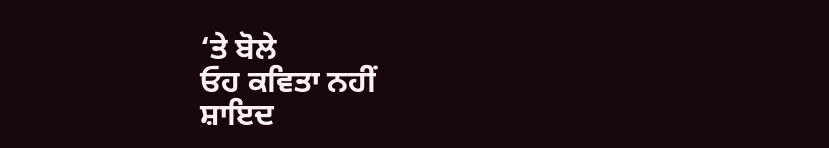‘ਤੇ ਬੋਲੇ
ਓਹ ਕਵਿਤਾ ਨਹੀਂ
ਸ਼ਾਇਦ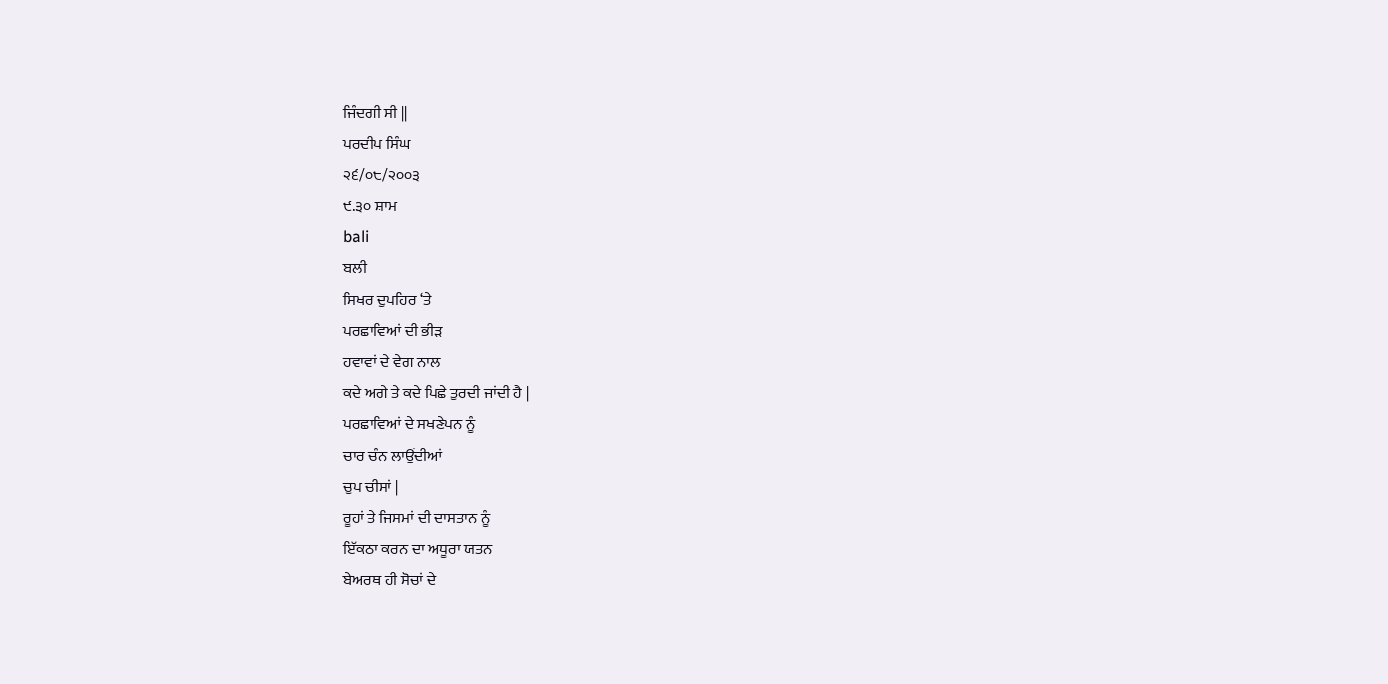ਜਿੰਦਗੀ ਸੀ ||
ਪਰਦੀਪ ਸਿੰਘ
੨੬/੦੮/੨੦੦੩
੯.੩੦ ਸ਼ਾਮ
bali
ਬਲੀ
ਸਿਖਰ ਦੁਪਹਿਰ ‘ਤੇ
ਪਰਛਾਵਿਆਂ ਦੀ ਭੀੜ
ਹਵਾਵਾਂ ਦੇ ਵੇਗ ਨਾਲ
ਕਦੇ ਅਗੇ ਤੇ ਕਦੇ ਪਿਛੇ ਤੁਰਦੀ ਜਾਂਦੀ ਹੈ |
ਪਰਛਾਵਿਆਂ ਦੇ ਸਖਣੇਪਨ ਨੂੰ
ਚਾਰ ਚੰਨ ਲਾਉਂਦੀਆਂ
ਚੁਪ ਚੀਸਾਂ |
ਰੂਹਾਂ ਤੇ ਜਿਸਮਾਂ ਦੀ ਦਾਸਤਾਨ ਨੂੰ
ਇੱਕਠਾ ਕਰਨ ਦਾ ਅਧੂਰਾ ਯਤਨ
ਬੇਅਰਥ ਹੀ ਸੋਚਾਂ ਦੇ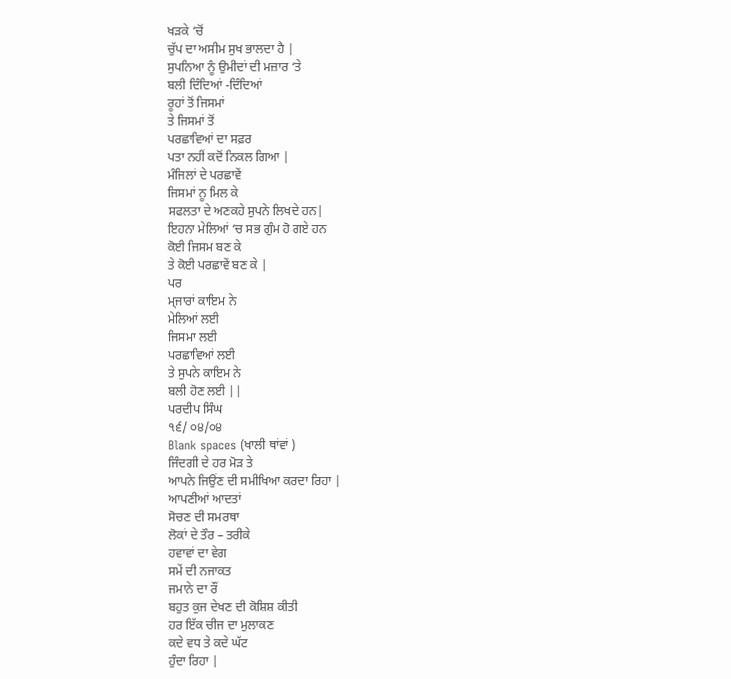ਖੜਕੇ ‘ਚੋਂ
ਚੁੱਪ ਦਾ ਅਸੀਮ ਸੁਖ ਭਾਲਦਾ ਹੈ |
ਸੁਪਨਿਆ ਨੂੰ ਉਮੀਦਾਂ ਦੀ ਮਜ਼ਾਰ ‘ਤੇ
ਬਲੀ ਦਿੰਦਿਆਂ -ਦਿੰਦਿਆਂ
ਰੂਹਾਂ ਤੋਂ ਜਿਸਮਾਂ
ਤੇ ਜਿਸਮਾਂ ਤੋਂ
ਪਰਛਾਵਿਆਂ ਦਾ ਸਫ਼ਰ
ਪਤਾ ਨਹੀਂ ਕਦੋਂ ਨਿਕਲ ਗਿਆ |
ਮੰਜਿਲਾਂ ਦੇ ਪਰਛਾਵੇਂ
ਜਿਸਮਾਂ ਨੂ ਮਿਲ ਕੇ
ਸਫਲਤਾ ਦੇ ਅਣਕਹੇ ਸੁਪਨੇ ਲਿਖਦੇ ਹਨ|
ਇਹਨਾ ਮੇਲਿਆਂ ‘ਚ ਸਭ ਗੁੰਮ ਹੋ ਗਏ ਹਨ
ਕੋਈ ਜਿਸਮ ਬਣ ਕੇ
ਤੇ ਕੋਈ ਪਰਛਾਵੇਂ ਬਣ ਕੇ |
ਪਰ
ਮ੍ਜਾਰਾਂ ਕਾਇਮ ਨੇ
ਮੇਲਿਆਂ ਲਈ
ਜਿਸਮਾ ਲਈ
ਪਰਛਾਵਿਆਂ ਲਈ
ਤੇ ਸੁਪਨੇ ਕਾਇਮ ਨੇ
ਬਲੀ ਹੋਣ ਲਈ ||
ਪਰਦੀਪ ਸਿੰਘ
੧੬/ ੦੪/੦੪
Blank spaces (ਖਾਲੀ ਥਾਂਵਾਂ )
ਜਿੰਦਗੀ ਦੇ ਹਰ ਮੋੜ ਤੇ
ਆਪਨੇ ਜਿਉਂਣ ਦੀ ਸਮੀਖਿਆ ਕਰਦਾ ਰਿਹਾ |
ਆਪਣੀਆਂ ਆਦਤਾਂ
ਸੋਚਣ ਦੀ ਸਮਰਥਾ
ਲੋਕਾਂ ਦੇ ਤੌਰ – ਤਰੀਕੇ
ਹਵਾਵਾਂ ਦਾ ਵੇਗ
ਸਮੇਂ ਦੀ ਨਜਾਕਤ
ਜਮਾਨੇ ਦਾ ਰੌਂ
ਬਹੁਤ ਕੁਜ ਦੇਖਣ ਦੀ ਕੋਸ਼ਿਸ਼ ਕੀਤੀ
ਹਰ ਇੱਕ ਚੀਜ ਦਾ ਮੁਲਾਕਣ
ਕਦੇ ਵਧ ਤੇ ਕਦੇ ਘੱਟ
ਹੁੰਦਾ ਰਿਹਾ |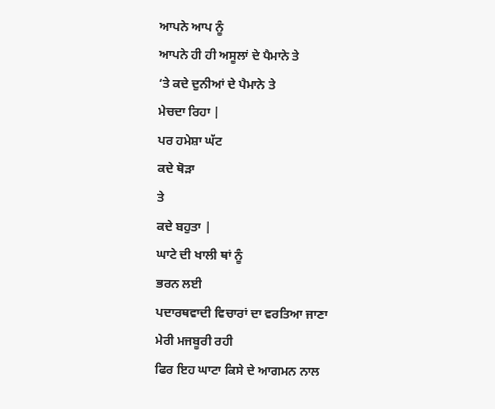ਆਪਨੇ ਆਪ ਨੂੰ
ਆਪਨੇ ਹੀ ਹੀ ਅਸੂਲਾਂ ਦੇ ਪੈਮਾਨੇ ਤੇ
‘ਤੇ ਕਦੇ ਦੁਨੀਆਂ ਦੇ ਪੈਮਾਨੇ ਤੇ
ਮੇਚਦਾ ਰਿਹਾ |
ਪਰ ਹਮੇਸ਼ਾ ਘੱਟ
ਕਦੇ ਥੋੜਾ
ਤੇ
ਕਦੇ ਬਹੁਤਾ |
ਘਾਟੇ ਦੀ ਖਾਲੀ ਥਾਂ ਨੂੰ
ਭਰਨ ਲਈ
ਪਦਾਰਥਵਾਦੀ ਵਿਚਾਰਾਂ ਦਾ ਵਰਤਿਆ ਜਾਣਾ
ਮੇਰੀ ਮਜਬੂਰੀ ਰਹੀ
ਫਿਰ ਇਹ ਘਾਟਾ ਕਿਸੇ ਦੇ ਆਗਮਨ ਨਾਲ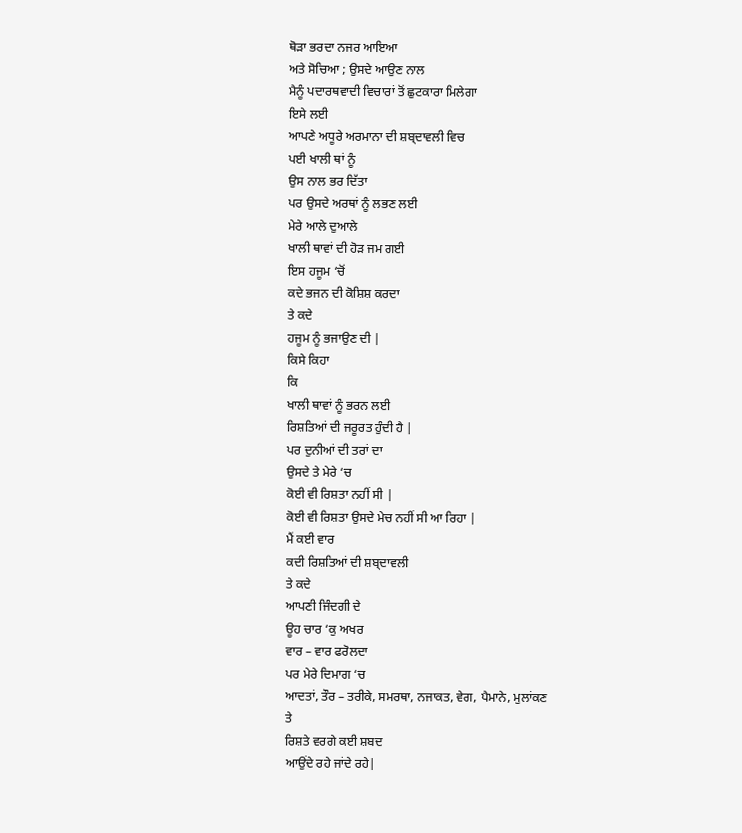ਥੋੜਾ ਭਰਦਾ ਨਜਰ ਆਇਆ
ਅਤੇ ਸੋਚਿਆ ; ਉਸਦੇ ਆਉਣ ਨਾਲ
ਮੈਨੂੰ ਪਦਾਰਥਵਾਦੀ ਵਿਚਾਰਾਂ ਤੋਂ ਛੁਟਕਾਰਾ ਮਿਲੇਗਾ
ਇਸੇ ਲਈ
ਆਪਣੇ ਅਧੂਰੇ ਅਰਮਾਨਾ ਦੀ ਸ਼ਬ੍ਦਾਵਲੀ ਵਿਚ
ਪਈ ਖਾਲੀ ਥਾਂ ਨੂੰ
ਉਸ ਨਾਲ ਭਰ ਦਿੱਤਾ
ਪਰ ਉਸਦੇ ਅਰਥਾਂ ਨੂੰ ਲਭਣ ਲਈ
ਮੇਰੇ ਆਲੇ ਦੁਆਲੇ
ਖਾਲੀ ਥਾਵਾਂ ਦੀ ਹੋੜ ਜਮ ਗਈ
ਇਸ ਹਜੂਮ ‘ਚੋਂ
ਕਦੇ ਭਜਨ ਦੀ ਕੋਸ਼ਿਸ਼ ਕਰਦਾ
ਤੇ ਕਦੇ
ਹਜੂਮ ਨੂੰ ਭਜਾਉਣ ਦੀ |
ਕਿਸੇ ਕਿਹਾ
ਕਿ
ਖਾਲੀ ਥਾਵਾਂ ਨੂੰ ਭਰਨ ਲਈ
ਰਿਸ਼ਤਿਆਂ ਦੀ ਜਰੂਰਤ ਹੁੰਦੀ ਹੈ |
ਪਰ ਦੁਨੀਆਂ ਦੀ ਤਰਾਂ ਦਾ
ਉਸਦੇ ਤੇ ਮੇਰੇ ‘ਚ
ਕੋਈ ਵੀ ਰਿਸ਼ਤਾ ਨਹੀਂ ਸੀ |
ਕੋਈ ਵੀ ਰਿਸ਼ਤਾ ਉਸਦੇ ਮੇਚ ਨਹੀਂ ਸੀ ਆ ਰਿਹਾ |
ਮੈਂ ਕਈ ਵਾਰ
ਕਦੀ ਰਿਸ਼ਤਿਆਂ ਦੀ ਸ਼ਬ੍ਦਾਵਲੀ
ਤੇ ਕਦੇ
ਆਪਣੀ ਜਿੰਦਗੀ ਦੇ
ਊਹ ਚਾਰ ‘ਕੁ ਅਖਰ
ਵਾਰ – ਵਾਰ ਫਰੋਲਦਾ
ਪਰ ਮੇਰੇ ਦਿਮਾਗ ‘ਚ
ਆਦਤਾਂ, ਤੌਰ – ਤਰੀਕੇ, ਸਮਰਥਾ, ਨਜਾਕਤ, ਵੇਗ, ਪੈਮਾਨੇ, ਮੁਲਾਂਕਣ
ਤੇ
ਰਿਸ਼ਤੇ ਵਰਗੇ ਕਈ ਸ਼ਬਦ
ਆਉਂਦੇ ਰਹੇ ਜਾਂਦੇ ਰਹੇ|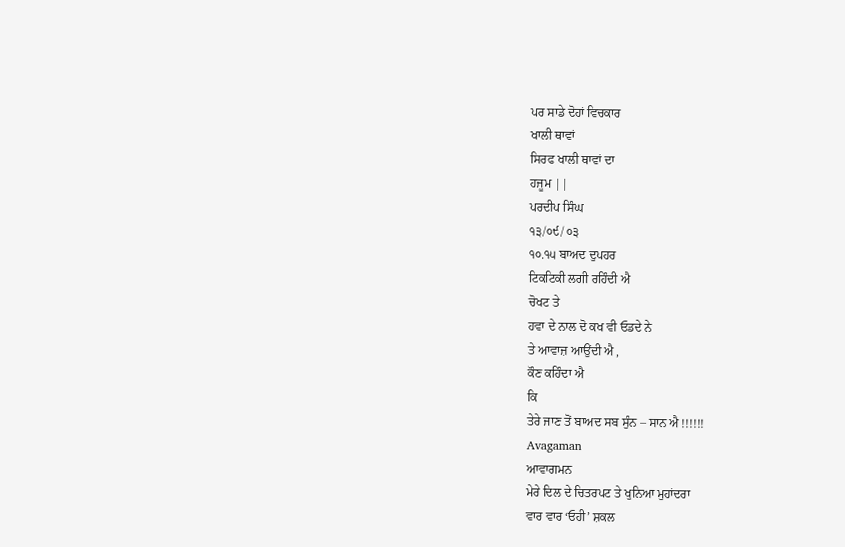ਪਰ ਸਾਡੇ ਦੋਹਾਂ ਵਿਚਕਾਰ
ਖਾਲੀ ਥਾਵਾਂ
ਸਿਰਫ ਖਾਲੀ ਥਾਵਾਂ ਦਾ
ਹਜੂਮ ||
ਪਰਦੀਪ ਸਿੰਘ
੧੩/੦੯/ ੦੩
੧੦.੧੫ ਬਾਅਦ ਦੁਪਹਰ
ਟਿਕਟਿਕੀ ਲਗੀ ਰਹਿੰਦੀ ਐ
ਚੋਖਟ ਤੇ
ਹਵਾ ਦੇ ਨਾਲ ਦੋ ਕਖ ਵੀ ਓਡਦੇ ਨੇ
ਤੇ ਆਵਾਜ਼ ਆਉਂਦੀ ਐ ,
ਕੌਣ ਕਹਿੰਦਾ ਐ
ਕਿ
ਤੇਰੇ ਜਾਣ ਤੋਂ ਬਾਅਦ ਸਬ ਸੁੰਨ – ਸਾਨ ਐ !!!!!!
Avagaman
ਆਵਾਗਮਨ
ਮੇਰੇ ਦਿਲ ਦੇ ਚਿਤਰਪਟ ਤੇ ਖੁਨਿਆ ਮੁਹਾਂਦਰਾ
ਵਾਰ ਵਾਰ ‘ਓਹੀ’ ਸ਼ਕਲ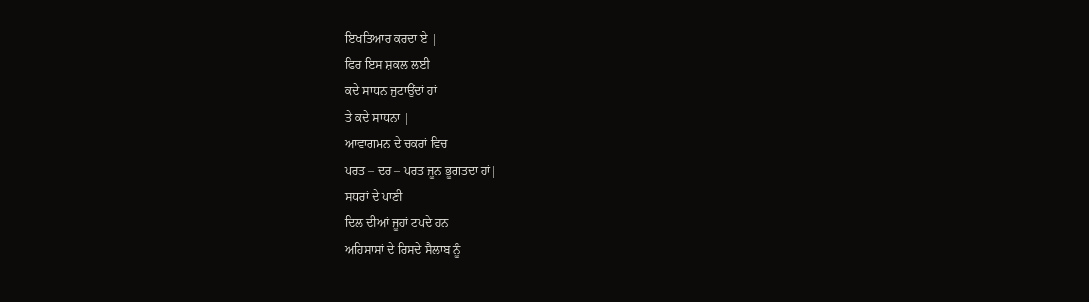ਇਖਤਿਆਰ ਕਰਦਾ ਏ |
ਫਿਰ ਇਸ ਸ਼ਕਲ ਲਈ
ਕਦੇ ਸਾਧਨ ਜੁਟਾਉਂਦਾਂ ਹਾਂ
ਤੇ ਕਦੇ ਸਾਧਨਾ |
ਆਵਾਗਮਨ ਦੇ ਚਕਰਾਂ ਵਿਚ
ਪਰਤ – ਦਰ – ਪਰਤ ਜੂਨ ਭੂਗਤਦਾ ਹਾਂ|
ਸਧਰਾਂ ਦੇ ਪਾਣੀ
ਦਿਲ ਦੀਆਂ ਜੂਹਾਂ ਟਪਦੇ ਹਨ
ਅਹਿਸਾਸਾਂ ਦੇ ਰਿਸਦੇ ਸੈਲਾਬ ਨੂੰ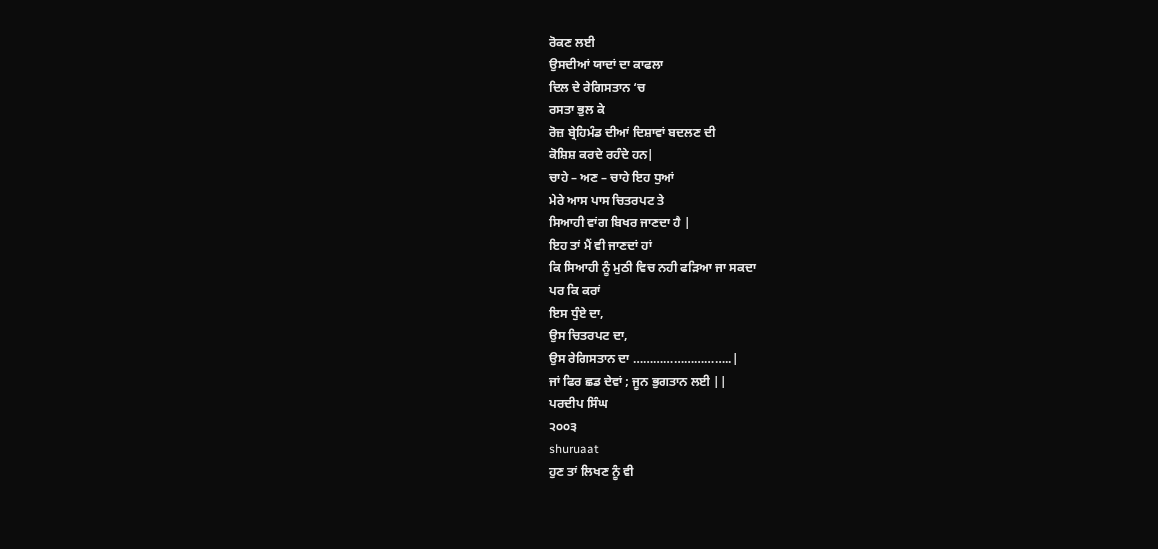ਰੋਕਣ ਲਈ
ਉਸਦੀਆਂ ਯਾਦਾਂ ਦਾ ਕਾਫਲਾ
ਦਿਲ ਦੇ ਰੇਗਿਸਤਾਨ ‘ਚ
ਰਸਤਾ ਭੁਲ ਕੇ
ਰੋਜ਼ ਬ੍ਰੇਹਿਮੰਡ ਦੀਆਂ ਦਿਸ਼ਾਵਾਂ ਬਦਲਣ ਦੀ
ਕੋਸ਼ਿਸ਼ ਕਰਦੇ ਰਹੰਦੇ ਹਨ|
ਚਾਹੇ – ਅਣ – ਚਾਹੇ ਇਹ ਧੁਆਂ
ਮੇਰੇ ਆਸ ਪਾਸ ਚਿਤਰਪਟ ਤੇ
ਸਿਆਹੀ ਵਾਂਗ ਬਿਖਰ ਜਾਣਦਾ ਹੈ |
ਇਹ ਤਾਂ ਮੈਂ ਵੀ ਜਾਣਦਾਂ ਹਾਂ
ਕਿ ਸਿਆਹੀ ਨੂੰ ਮੁਠੀ ਵਿਚ ਨਹੀ ਫੜਿਆ ਜਾ ਸਕਦਾ
ਪਰ ਕਿ ਕਰਾਂ
ਇਸ ਧੁੰਏ ਦਾ,
ਉਸ ਚਿਤਰਪਟ ਦਾ,
ਉਸ ਰੇਗਿਸਤਾਨ ਦਾ ………………………..|
ਜਾਂ ਫਿਰ ਛਡ ਦੇਵਾਂ ; ਜੂਨ ਭੁਗਤਾਨ ਲਈ ||
ਪਰਦੀਪ ਸਿੰਘ
੨੦੦੩
shuruaat
ਹੁਣ ਤਾਂ ਲਿਖਣ ਨੂੰ ਵੀ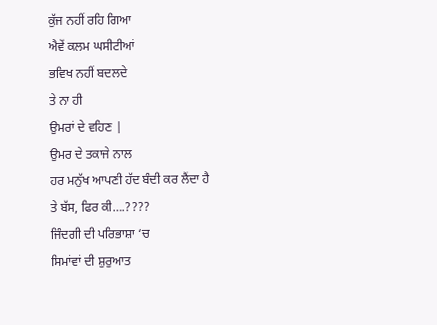ਕੁੱਜ ਨਹੀਂ ਰਹਿ ਗਿਆ
ਐਵੇਂ ਕਲਮ ਘਸੀਟੀਆਂ
ਭਵਿਖ ਨਹੀਂ ਬਦਲਦੇ
ਤੇ ਨਾ ਹੀ
ਉਮਰਾਂ ਦੇ ਵਹਿਣ |
ਉਮਰ ਦੇ ਤਕਾਜੇ ਨਾਲ
ਹਰ ਮਨੁੱਖ ਆਪਣੀ ਹੱਦ ਬੰਦੀ ਕਰ ਲੈਂਦਾ ਹੈ
ਤੇ ਬੱਸ, ਫਿਰ ਕੀ….????
ਜਿੰਦਗੀ ਦੀ ਪਰਿਭਾਸ਼ਾ ‘ਚ
ਸਿਮਾਂਵਾਂ ਦੀ ਸ਼ੁਰੁਆਤ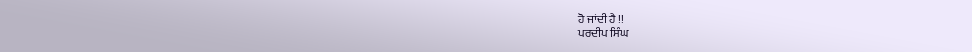ਹੋ ਜਾਂਦੀ ਹੈ !!
ਪਰਦੀਪ ਸਿੰਘ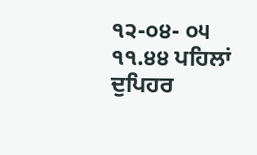੧੨-੦੪- ੦੫
੧੧.੪੪ ਪਹਿਲਾਂ ਦੁਪਿਹਰ